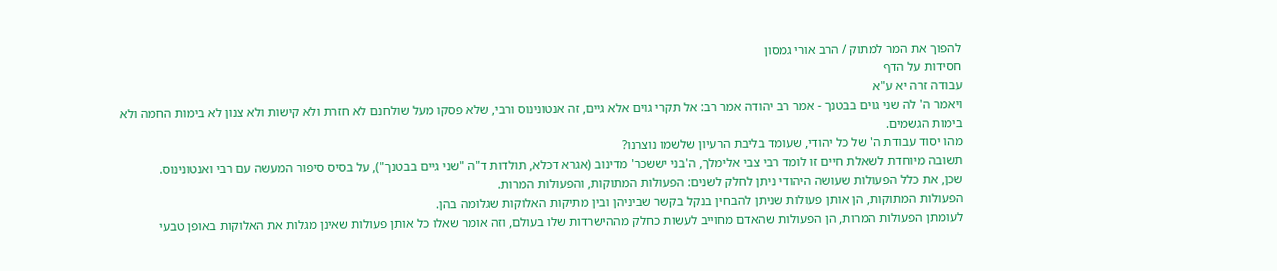להפוך את המר למתוק / הרב אורי גמסון
חסידות על הדף
עבודה זרה יא ע"א
ויאמר ה' לה שני גוים בבטנך - אמר רב יהודה אמר רב: אל תקרי גוים אלא גיים, זה אנטונינוס ורבי, שלא פסקו מעל שולחנם לא חזרת ולא קישות ולא צנון לא בימות החמה ולא בימות הגשמים.
מהו יסוד עבודת ה' של כל יהודי, שעומד בליבת הרעיון שלשמו נוצרנו?
תשובה מיוחדת לשאלת חיים זו לומד רבי צבי אלימלך, ה'בני יששכר' מדינוב (אגרא דכלא, תולדות ד"ה "שני גיים בבטנך"), על בסיס סיפור המעשה עם רבי ואנטונינוס.
שכן, את כלל הפעולות שעושה היהודי ניתן לחלק לשנים: הפעולות המתוקות, והפעולות המרות.
הפעולות המתוקות, הן אותן פעולות שניתן להבחין בנקל בקשר שביניהן ובין מתיקות האלוקות שגלומה בהן.
לעומתן הפעולות המרות, הן הפעולות שהאדם מחוייב לעשות כחלק מההישרדות שלו בעולם, וזה אומר שאלו כל אותן פעולות שאינן מגלות את האלוקות באופן טבעי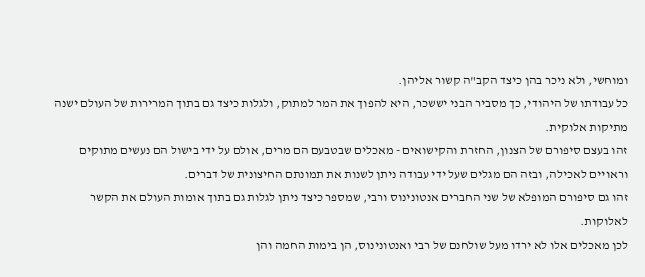ומוחשי, ולא ניכר בהן כיצד הקב"ה קשור אליהן.
כל עבודתו של היהודי, כך מסביר הבני יששכר, היא להפוך את המר למתוק, ולגלות כיצד גם בתוך המרירות של העולם ישנה מתיקות אלוקית.
זהו בעצם סיפורם של הצנון, החזרת והקישואים - מאכלים שבטבעם הם מרים, אולם על ידי בישול הם נעשים מתוקים וראויים לאכילה, ובזה הם מגלים שעל ידי עבודה ניתן לשנות את תמונתם החיצונית של דברים.
זהו גם סיפורם המופלא של שני החברים אנטונינוס ורבי, שמספר כיצד ניתן לגלות גם בתוך אומות העולם את הקשר לאלוקות.
לכן מאכלים אלו לא ירדו מעל שולחנם של רבי ואנטונינוס, הן בימות החמה והן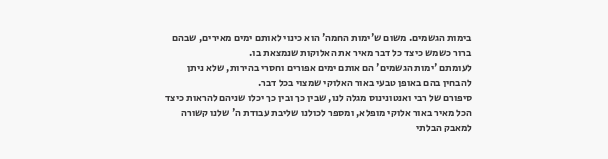בימות הגשמים. משום ש'ימות החמה' הוא כינוי לאותם ימים מאירים, שבהם ברור כשמש כיצד כל דבר מאיר את האלוקות שנמצאת בו.
לעומתם 'ימות הגשמים' הם אותם ימים אפורים וחסרי בהירות, שלא ניתן להבחין בהם באופן טבעי באור האלוקי שמצוי בכל דבר.
סיפורם של רבי ואנטונינוס מגלה לנו, שבין כך ובין כך יכלו שניהם להראות כיצד הכל מאיר באור אלוקי מופלא, ומספר לכולנו שליבת עבודת ה' שלנו קשורה למאבק הבלתי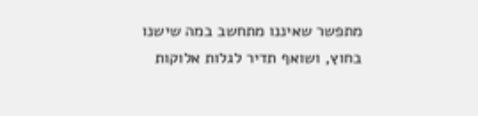מתפשר שאיננו מתחשב במה שישנו בחוץ, ושואף תדיר לגלות אלוקות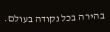בהירה בכל נקודה בעולם.